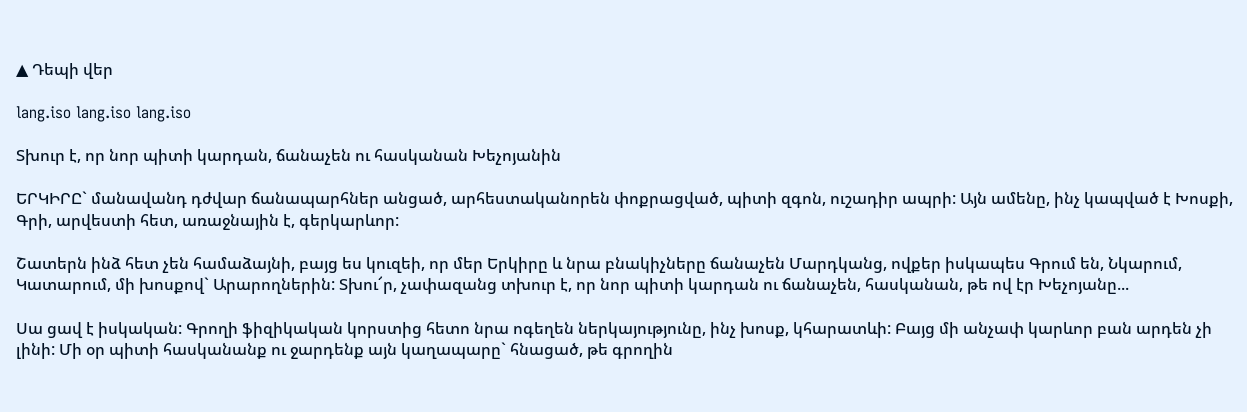▲ Դեպի վեր

lang.iso lang.iso lang.iso

Տխուր է, որ նոր պիտի կարդան, ճանաչեն ու հասկանան Խեչոյանին

ԵՐԿԻՐԸ` մանավանդ դժվար ճանապարհներ անցած, արհեստականորեն փոքրացված, պիտի զգոն, ուշադիր ապրի: Այն ամենը, ինչ կապված է Խոսքի, Գրի, արվեստի հետ, առաջնային է, գերկարևոր:

Շատերն ինձ հետ չեն համաձայնի, բայց ես կուզեի, որ մեր Երկիրը և նրա բնակիչները ճանաչեն Մարդկանց, ովքեր իսկապես Գրում են, Նկարում, Կատարում, մի խոսքով` Արարողներին: Տխու՜ր, չափազանց տխուր է, որ նոր պիտի կարդան ու ճանաչեն, հասկանան, թե ով էր Խեչոյանը...

Սա ցավ է իսկական: Գրողի ֆիզիկական կորստից հետո նրա ոգեղեն ներկայությունը, ինչ խոսք, կհարատևի: Բայց մի անչափ կարևոր բան արդեն չի լինի: Մի օր պիտի հասկանանք ու ջարդենք այն կաղապարը` հնացած, թե գրողին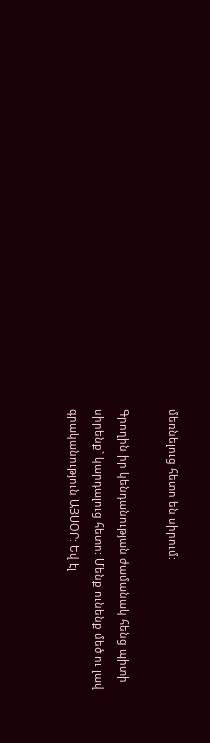մեռնելուց հետո են սիրում:

Գրողին իր կենդանության ժամանակ հենց պիտի սիրենք` կարդալուց հետո: Մենք ունենք մեծ ու լավ գրականություն ԱՅՍՕՐ: Եվ էլ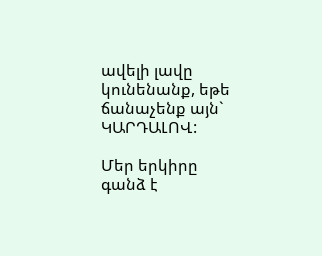ավելի լավը կունենանք, եթե ճանաչենք այն` ԿԱՐԴԱԼՈՎ:

Մեր երկիրը գանձ է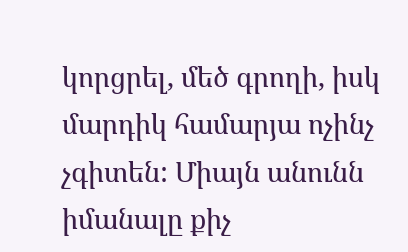կորցրել, մեծ գրողի, իսկ մարդիկ համարյա ոչինչ չգիտեն: Միայն անունն իմանալը քիչ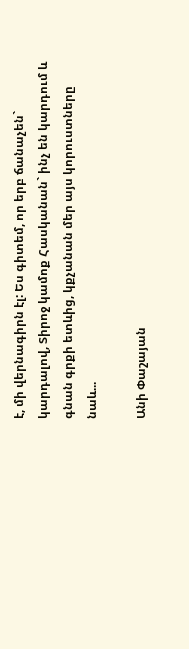է, մի վերնագիրն էլ: Ես գիտեմ, որ երբ ճանաչեն` կարդալով, Տիրոջ կամոք Հասկանան` ինչ են կարդում և գնան գրքի ետևից, կքչանան մեր այս կորուստները նաև...

Անի Փաշայան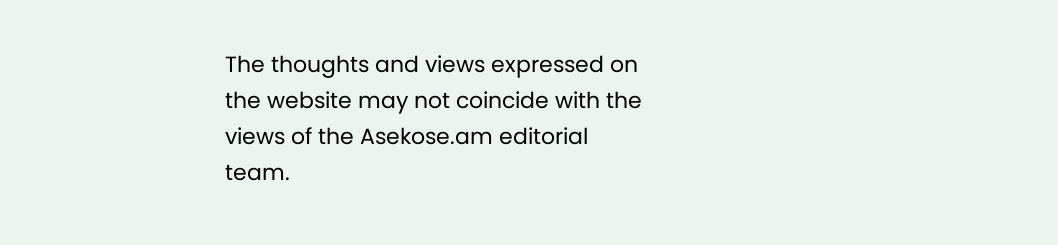The thoughts and views expressed on the website may not coincide with the views of the Asekose.am editorial team.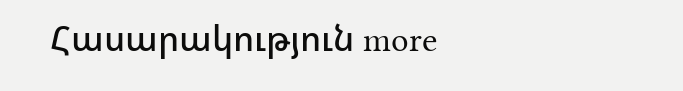Հասարակություն more